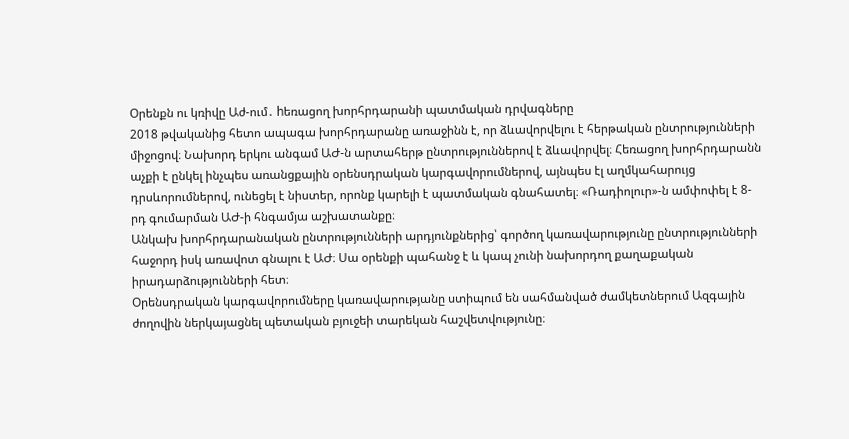Օրենքն ու կռիվը Աժ-ում․ hեռացող խորհրդարանի պատմական դրվագները
2018 թվականից հետո ապագա խորհրդարանը առաջինն է, որ ձևավորվելու է հերթական ընտրությունների միջոցով։ Նախորդ երկու անգամ ԱԺ-ն արտահերթ ընտրություններով է ձևավորվել։ Հեռացող խորհրդարանն աչքի է ընկել ինչպես առանցքային օրենսդրական կարգավորումներով, այնպես էլ աղմկահարույց դրսևորումներով, ունեցել է նիստեր, որոնք կարելի է պատմական գնահատել։ «Ռադիոլուր»-ն ամփոփել է 8-րդ գումարման ԱԺ-ի հնգամյա աշխատանքը։
Անկախ խորհրդարանական ընտրությունների արդյունքներից՝ գործող կառավարությունը ընտրությունների հաջորդ իսկ առավոտ գնալու է ԱԺ։ Սա օրենքի պահանջ է և կապ չունի նախորդող քաղաքական իրադարձությունների հետ։
Օրենսդրական կարգավորումները կառավարությանը ստիպում են սահմանված ժամկետներում Ազգային ժողովին ներկայացնել պետական բյուջեի տարեկան հաշվետվությունը։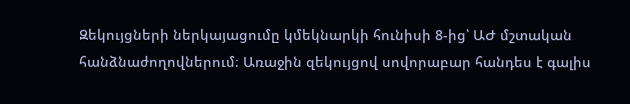Զեկույցների ներկայացումը կմեկնարկի հունիսի 8-ից՝ ԱԺ մշտական հանձնաժողովներում։ Առաջին զեկույցով սովորաբար հանդես է գալիս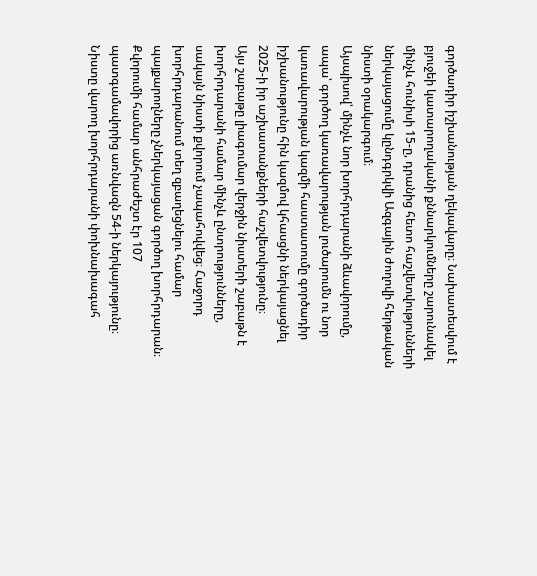գործադիր իշխանության ղեկավարը։ Նախատեսվում է բյուջեի կատարողականի քննարկումները շարունակել մինչև հունիսի 15-ը, դրանից հետո հաշվետվությունների ներկայացումը կընդգրկվի Ազգային ժողովի հերթական նիստի օրակարգում։
Այսպիսով՝ մինչև նոր խորհրդարանի ձևավորումը, ապա՝ գործող կառավարության լուծարումն ու նոր կառավարության կազմի հաստատումը գործադիր իշխանությունը հին կազմով կհասցնի ներկայացնել 2025-ի իր աշխատանքների հաշվետվությունը։
Այս շաբաթը լիագումար վերջին նիստերի շաբաթն է խորհրդարանի համար մինչև ընտրությունները, սակայն նիստի քվորում չապահովվեց։ Հաջորդ խորհրդարանում տեղ զբաղեցնելու համար պայքարողները չներկայացան գործող խորհրդարան։ Քվորումի համար անհրաժեշտ էր 107 պատգամավորից առնվազն 54-ի ներկայությունը։ Նիստը վարող խորհրդարանի փոխնախագահ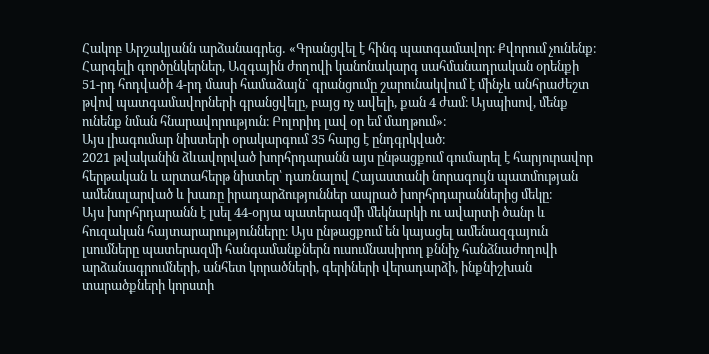Հակոբ Արշակյանն արձանագրեց․ «Գրանցվել է հինգ պատգամավոր։ Քվորում չունենք։ Հարգելի գործընկերներ, Ազգային ժողովի կանոնակարգ սահմանադրական օրենքի 51-րդ հոդվածի 4-րդ մասի համաձայն` գրանցումը շարունակվում է մինչև անհրաժեշտ թվով պատգամավորների գրանցվելը, բայց ոչ ավելի, քան 4 ժամ։ Այսպիսով, մենք ունենք նման հնարավորություն։ Բոլորիդ լավ օր եմ մաղթում»։
Այս լիագումար նիստերի օրակարգում 35 հարց է ընդգրկված։
2021 թվականին ձևավորված խորհրդարանն այս ընթացքում գումարել է հարյուրավոր հերթական և արտահերթ նիստեր՝ դառնալով Հայաստանի նորագույն պատմության ամենալարված և խառը իրադարձություններ ապրած խորհրդարաններից մեկը։
Այս խորհրդարանն է լսել 44-օրյա պատերազմի մեկնարկի ու ավարտի ծանր և հուզական հայտարարությունները։ Այս ընթացքում են կայացել ամենազգայուն լսումները պատերազմի հանգամանքներն ուսումնասիրող քննիչ հանձնաժողովի արձանագրումների, անհետ կորածների, գերիների վերադարձի, ինքնիշխան տարածքների կորստի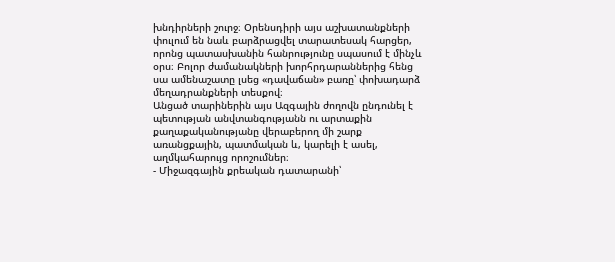խնդիրների շուրջ։ Օրենսդիրի այս աշխատանքների փուլում են նաև բարձրացվել տարատեսակ հարցեր, որոնց պատասխանին հանրությունը սպասում է մինչև օրս։ Բոլոր ժամանակների խորհրդարաններից հենց սա ամենաշատը լսեց «դավաճան» բառը՝ փոխադարձ մեղադրանքների տեսքով։
Անցած տարիներին այս Ազգային ժողովն ընդունել է պետության անվտանգությանն ու արտաքին քաղաքականությանը վերաբերող մի շարք առանցքային, պատմական և, կարելի է ասել, աղմկահարույց որոշումներ։
- Միջազգային քրեական դատարանի՝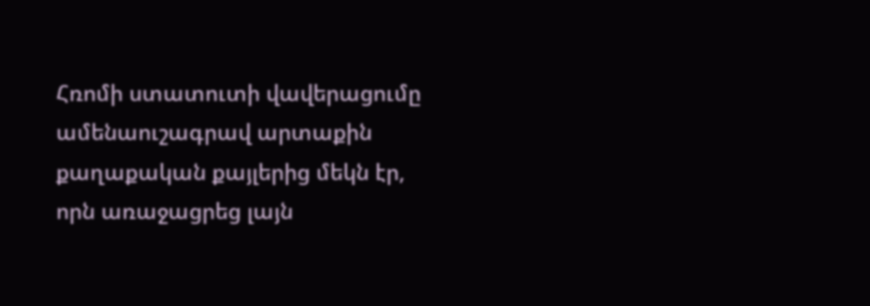Հռոմի ստատուտի վավերացումը ամենաուշագրավ արտաքին քաղաքական քայլերից մեկն էր, որն առաջացրեց լայն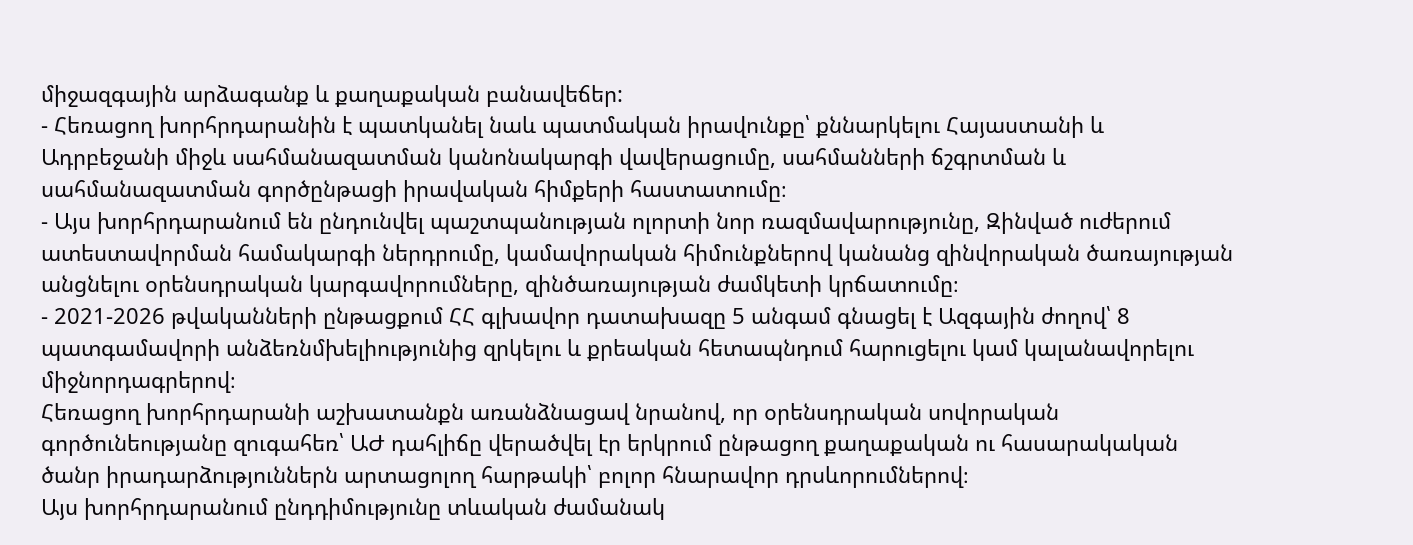միջազգային արձագանք և քաղաքական բանավեճեր:
- Հեռացող խորհրդարանին է պատկանել նաև պատմական իրավունքը՝ քննարկելու Հայաստանի և Ադրբեջանի միջև սահմանազատման կանոնակարգի վավերացումը, սահմանների ճշգրտման և սահմանազատման գործընթացի իրավական հիմքերի հաստատումը։
- Այս խորհրդարանում են ընդունվել պաշտպանության ոլորտի նոր ռազմավարությունը, Զինված ուժերում ատեստավորման համակարգի ներդրումը, կամավորական հիմունքներով կանանց զինվորական ծառայության անցնելու օրենսդրական կարգավորումները, զինծառայության ժամկետի կրճատումը։
- 2021-2026 թվականների ընթացքում ՀՀ գլխավոր դատախազը 5 անգամ գնացել է Ազգային ժողով՝ 8 պատգամավորի անձեռնմխելիությունից զրկելու և քրեական հետապնդում հարուցելու կամ կալանավորելու միջնորդագրերով։
Հեռացող խորհրդարանի աշխատանքն առանձնացավ նրանով, որ օրենսդրական սովորական գործունեությանը զուգահեռ՝ ԱԺ դահլիճը վերածվել էր երկրում ընթացող քաղաքական ու հասարակական ծանր իրադարձություններն արտացոլող հարթակի՝ բոլոր հնարավոր դրսևորումներով։
Այս խորհրդարանում ընդդիմությունը տևական ժամանակ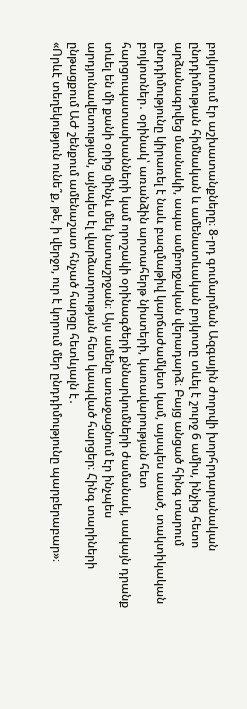բոյկոտում էր աշխատանքները։ 8-րդ գումարման Ազգային ժողովի խորհրդարանական ընդդիմության հիմնական և ամենատևական բոյկոտը տևել է շուրջ 6 ամիս, ինչից հետո արձանագրվեց մասնակի, ապա ամբողջական վերադարձ։ Բայց անցած հինգ տարում ընդդիմությունը կիրառել է նաև բազմաթիվ կարճաժամկետ կամ, այսպես ասած, տակտիկական բոյկոտներ․ օրինակ՝ առանձին արտահերթ նիստերի, կառավարության հետ հարցուպատասխանների կամ որոշակի օրինագծերի քննարկումների ժամանակ, սակայն դրանք տևել են մի քանի օրից մինչև մեկ նստաշրջան։ Այս ամենը առաջացնում էր ինչպես արդյունավետության, այնպես էլ վարձատրության հետ կապված հարցեր։ Հինգ տարիների ընթացքում ԱԺ շենքում ամենաշատ հնչած հարցը հետևյալն է․
«Որևէ տեղեկություն ունե՞ք, թե, ի վերջո, ուր է կորում մեր ընդդիմությունը պարբերաբար»։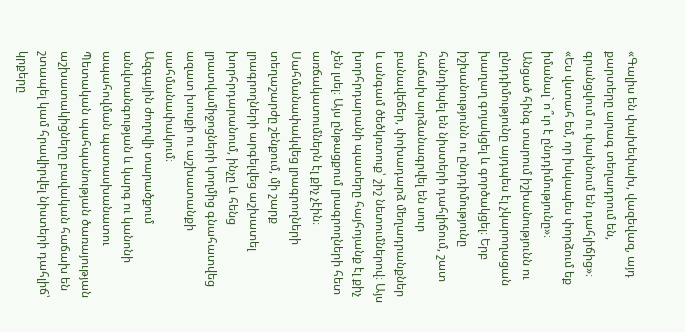«Գալիս են փախեփախ, վազեվազ, այդ քարտերը արագ տեղադրում են, գրանցվում ու փախնում են դահլիճից»։
«Ես վստահ եմ, որ իսկապես փորձում եք իմանալ` ո՞ւր է ընդդիմությունը»։
Անցած հինգ տարում իշխանությունն ու ընդդիմությունը այդպես էլ չկարողացան խաղաղ գոյակցել և գործակցել։ Երբ իշխանությունն ու ընդդիմությունը հանդիպել են նիստերի դահլիճում, շատ հաճախ արձանագրվել են սուր բանավեճեր, փոխադարձ մեղադրանքներ և անգամ ծեծկռտուք՝ շիշ նետումներով։ Այս խորհրդարանի պատերը հայհոյանք էլ քիչ չեն լսել։ Այս ընթացքում լրագրողների հետ առճակատումներն էլ քիչ չէին։ Սահմանափակվեց լրագրողների տեղաշարժը շենքում, մի շարք լրագրողների արգելվեց աշխատել խորհրդարանում, ինչը և հենց լրատվամիջոցների կողմից գնահատվեց ազատ խոսքի ու աշխատանքի սահմանափակում։
Ազգային ժողովի տարածքում անվտանգության և կարգ ու կանոնի ապահովման պատասխանատու Պետական պահպանության ծառայության աշխատակիցները բավական հաճախ են շտապել կամ հրավիրվել նիստերի դահլիճ՝ կրքերը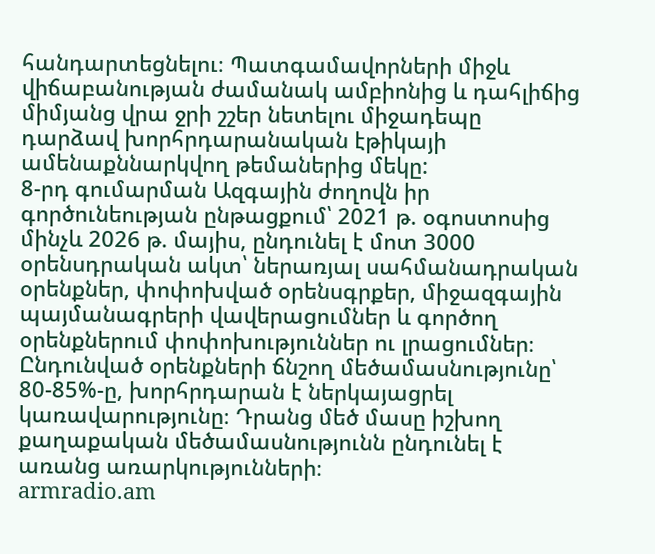հանդարտեցնելու։ Պատգամավորների միջև վիճաբանության ժամանակ ամբիոնից և դահլիճից միմյանց վրա ջրի շշեր նետելու միջադեպը դարձավ խորհրդարանական էթիկայի ամենաքննարկվող թեմաներից մեկը:
8-րդ գումարման Ազգային ժողովն իր գործունեության ընթացքում՝ 2021 թ. օգոստոսից մինչև 2026 թ. մայիս, ընդունել է մոտ 3000 օրենսդրական ակտ՝ ներառյալ սահմանադրական օրենքներ, փոփոխված օրենսգրքեր, միջազգային պայմանագրերի վավերացումներ և գործող օրենքներում փոփոխություններ ու լրացումներ։
Ընդունված օրենքների ճնշող մեծամասնությունը՝ 80-85%-ը, խորհրդարան է ներկայացրել կառավարությունը։ Դրանց մեծ մասը իշխող քաղաքական մեծամասնությունն ընդունել է առանց առարկությունների։
armradio.am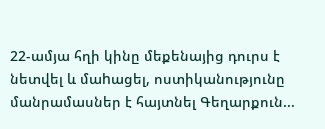22-ամյա հղի կինը մեքենայից դուրս է նետվել և մաhացել, ոստիկանությունը մանրամասներ է հայտնել Գեղարքուն...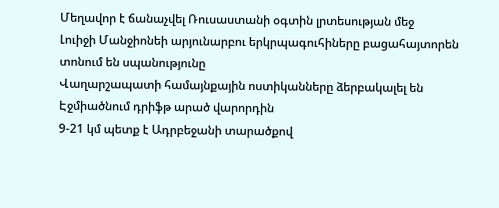Մեղավոր է ճանաչվել Ռուսաստանի օգտին լրտեսության մեջ
Լուիջի Մանջիոնեի արյունարբու երկրպագուհիները բացահայտորեն տոնում են սպանությունը
Վաղարշապատի համայնքային ոստիկանները ձերբակալել են Էջմիածնում դրիֆթ արած վարորդին
9-21 կմ պետք է Ադրբեջանի տարածքով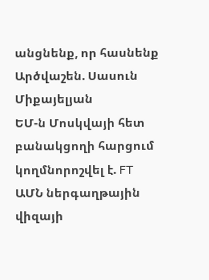անցնենք, որ հասնենք Արծվաշեն. Սասուն Միքայելյան
ԵՄ-ն Մոսկվայի հետ բանակցողի հարցում կողմնորոշվել է. FT
ԱՄՆ ներգաղթային վիզայի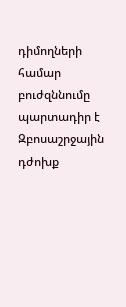դիմողների համար բուժզննումը պարտադիր է
Զբոսաշրջային դժոխք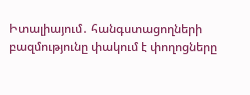Իտալիայում․ հանգստացողների բազմությունը փակում է փողոցները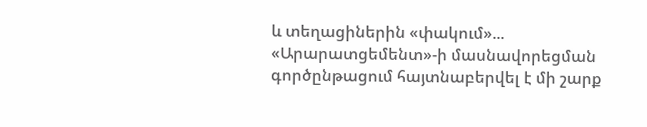և տեղացիներին «փակում»...
«Արարատցեմենտ»-ի մասնավորեցման գործընթացում հայտնաբերվել է մի շարք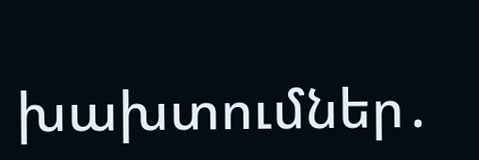խախտումներ․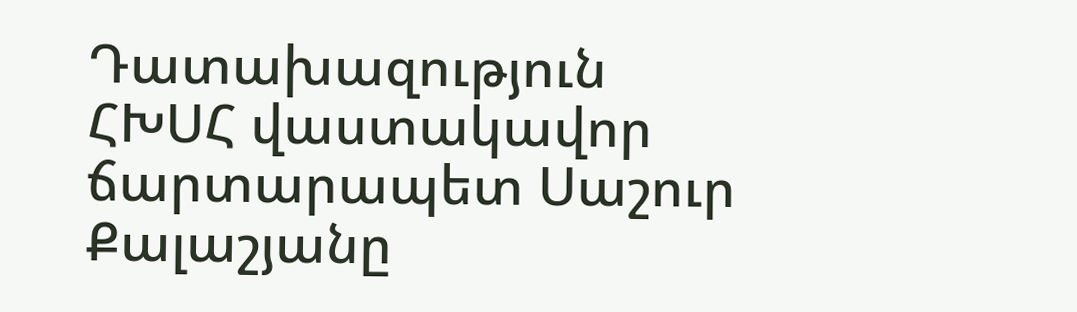Դատախազություն
ՀԽՍՀ վաստակավոր ճարտարապետ Սաշուր Քալաշյանը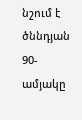նշում է ծննդյան 90-ամյակը